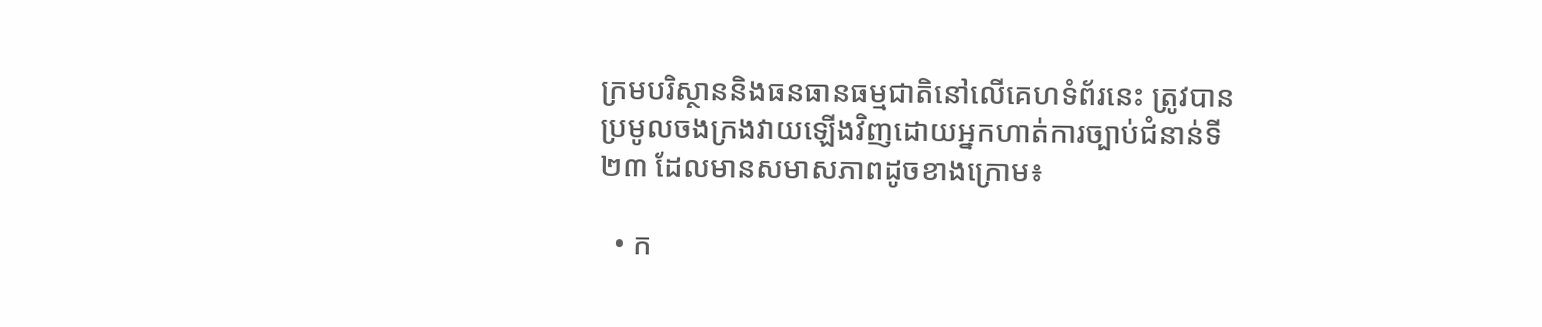ក្រមបរិស្ថាននិងធនធានធម្មជាតិនៅលើគេហទំព័រនេះ ត្រូវបានប្រមូលចងក្រងវាយឡើងវិញដោយអ្នកហាត់ការច្បាប់ជំនាន់ទី២៣ ដែលមានសមាសភាពដូចខាងក្រោម៖

  • ក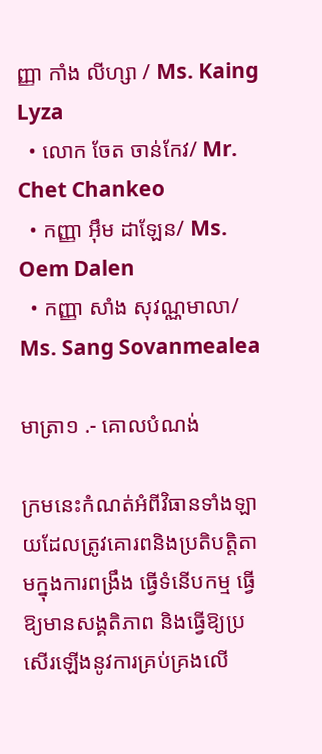ញ្ញា កាំង លីហ្សា / Ms. Kaing Lyza
  • លោក ចែត ចាន់កែវ/ Mr. Chet Chankeo
  • កញ្ញា អុឹម ដាឡែន/ Ms. Oem Dalen
  • កញ្ញា សាំង សុវណ្ណមាលា/ Ms. Sang Sovanmealea

មាត្រា១ .- គោលបំណង់

ក្រមនេះកំណត់អំពីវិធានទាំងឡាយដែលត្រូវគោរពនិងប្រតិបត្តិតាមក្នុងការពង្រឹង ធ្វើទំនើបកម្ម ធ្វើឱ្យមានសង្គតិភាព និងធ្វើឱ្យប្រសើរឡើងនូវការគ្រប់គ្រងលើ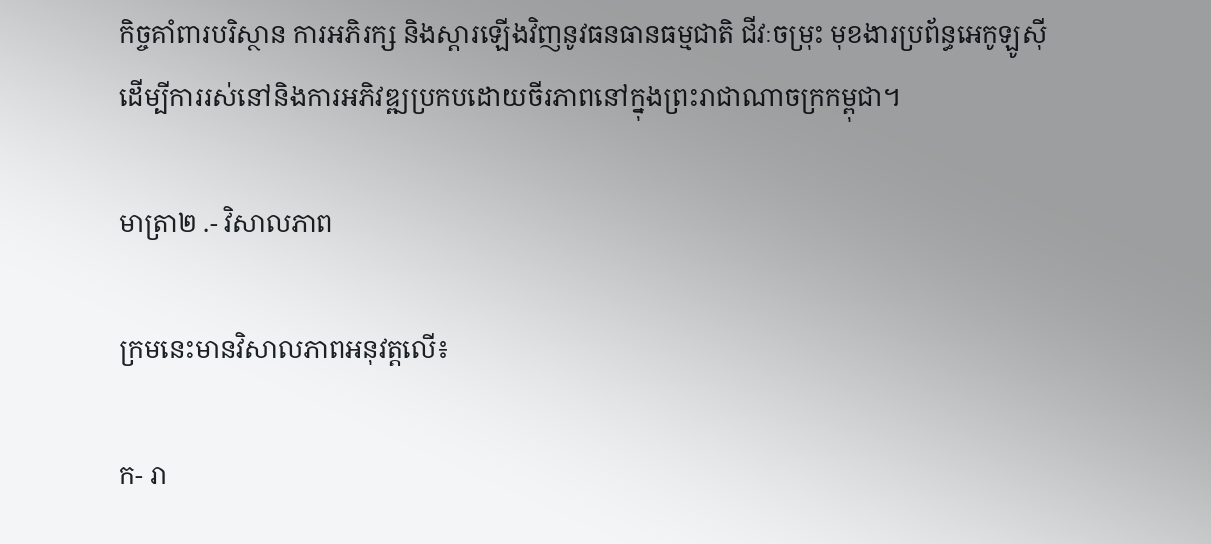កិច្ចគាំពារបរិស្ថាន ការអភិរក្ស និងស្តារឡើងវិញនូវធនធានធម្មជាតិ ជីវៈចម្រុះ មុខងារប្រព័ន្ធអេកូឡូស៊ី ដើម្បីការរស់នៅនិងការអភិវឌ្ឍប្រកបដោយចីរភាពនៅក្នុងព្រះរាជាណាចក្រកម្ពុជា។

មាត្រា២ .- វិសាលភាព

ក្រមនេះមានវិសាលភាពអនុវត្តលើ៖

ក- រា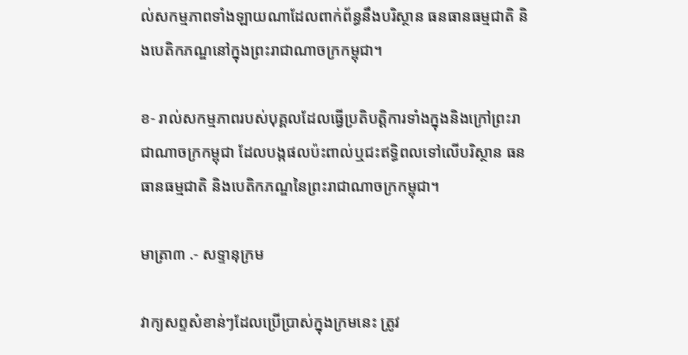ល់សកម្មភាពទាំងឡាយណាដែលពាក់ព័ន្ធនឹងបរិស្ថាន ធនធានធម្មជាតិ និងបេតិកភណ្ឌនៅក្នុងព្រះរាជាណាចក្រកម្ពុជា។

ខ- រាល់សកម្មភាពរបស់បុគ្គលដែលធ្វើប្រតិបត្តិការទាំងក្នុងនិងក្រៅព្រះរាជាណាចក្រកម្ពុជា ដែលបង្កផលប៉ះពាល់ឬជះឥទ្ធិពលទៅលើបរិស្ថាន ធនធានធម្មជាតិ និងបេតិកភណ្ឌនៃព្រះរាជាណាចក្រកម្ពុជា។

មាត្រា៣ .- សទ្ទានុក្រម

វាក្យសព្ទសំខាន់ៗដែលប្រើប្រាស់ក្នុងក្រមនេះ ត្រូវ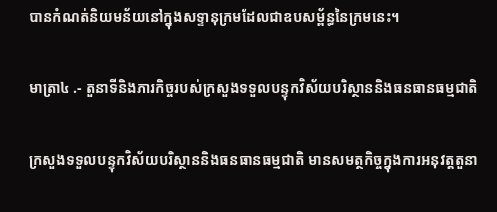បានកំណត់និយមន័យនៅក្នុងសទ្ទានុក្រមដែលជាឧបសម្ព័ន្ធនៃក្រមនេះ។

មាត្រា៤ .- តួនាទីនិងភារកិច្ចរបស់ក្រសួងទទួលបន្ទុកវិស័យបរិស្ថាននិងធនធានធម្មជាតិ

ក្រសួងទទួលបន្ទុកវិស័យបរិស្ថាននិងធនធានធម្មជាតិ មានសមត្ថកិច្ចក្នុងការអនុវត្តតួនា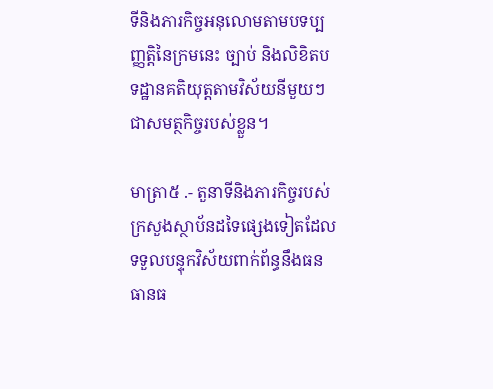ទីនិងភារកិច្ចអនុលោមតាមបទប្បញ្ញត្តិនៃក្រមនេះ ច្បាប់ និងលិខិតបទដ្ឋានគតិយុត្តតាមវិស័យនីមួយៗជាសមត្ថកិច្ចរបស់ខ្លួន។

មាត្រា៥ .- តួនាទីនិងភារកិច្ចរបស់ក្រសួងស្ថាប័នដទៃផ្សេងទៀតដែលទទួលបន្ទុកវិស័យពាក់ព័ន្ធនឹងធនធានធ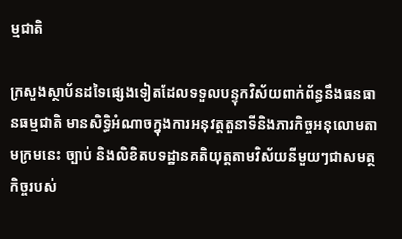ម្មជាតិ

ក្រសួងស្ថាប័នដទៃផ្សេងទៀតដែលទទួលបន្ទុកវិស័យពាក់ព័ន្ធនឹងធនធានធម្មជាតិ មានសិទ្ធិអំណាចក្នុងការអនុវត្តតួនាទីនិងភារកិច្ចអនុលោមតាមក្រមនេះ ច្បាប់ និងលិខិតបទដ្ឋានគតិយុត្តតាមវិស័យនីមួយៗជាសមត្ថកិច្ចរបស់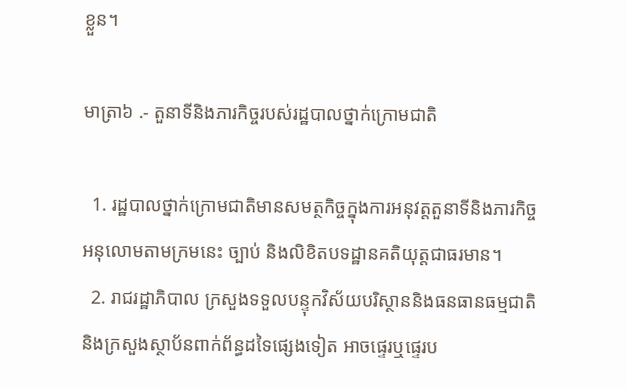ខ្លួន។

មាត្រា៦ .- តួនាទីនិងភារកិច្ចរបស់រដ្ឋបាលថ្នាក់ក្រោមជាតិ

  1. រដ្ឋបាលថ្នាក់ក្រោមជាតិមានសមត្ថកិច្ចក្នុងការអនុវត្តតួនាទីនិងភារកិច្ចអនុលោមតាមក្រមនេះ ច្បាប់ និងលិខិតបទដ្ឋានគតិយុត្តជាធរមាន។
  2. រាជរដ្ឋាភិបាល ក្រសួងទទួលបន្ទុកវិស័យបរិស្ថាននិងធនធានធម្មជាតិ និងក្រសួងស្ថាប័នពាក់ព័ន្ធដទៃផ្សេងទៀត អាចផ្ទេរឬផ្ទេរប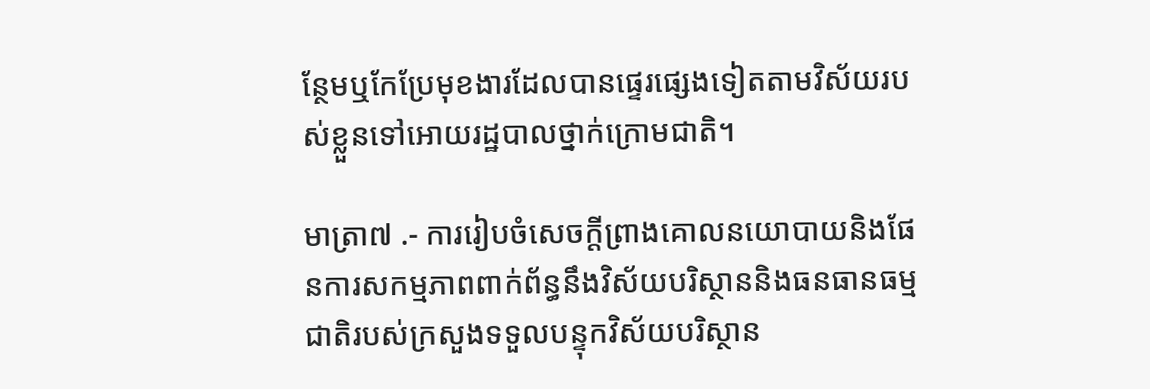ន្ថែមឬកែប្រែមុខងារដែលបានផ្ទេរផ្សេងទៀតតាមវិស័យរបស់ខ្លួនទៅអោយរដ្ឋបាលថ្នាក់ក្រោមជាតិ។

មាត្រា៧ .- ការរៀបចំសេចក្តីព្រាងគោលនយោបាយនិងផែនការសកម្មភាពពាក់ព័ន្ធនឹងវិស័យបរិស្ថាននិងធនធានធម្មជាតិរបស់ក្រសួងទទួលបន្ទុកវិស័យបរិស្ថាន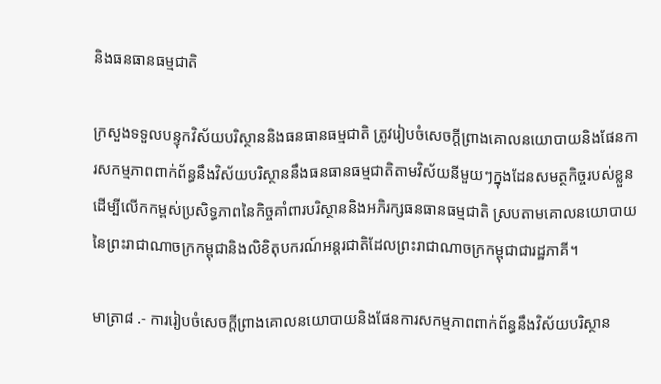និងធនធានធម្មជាតិ

ក្រសួងទទួលបន្ទុកវិស័យបរិស្ថាននិងធនធានធម្មជាតិ ត្រូវរៀបចំសេចក្តីព្រាងគោលនយោបាយនិងផែនការសកម្មភាពពាក់ព័ន្ធនឹងវិស័យបរិស្ថាននឹងធនធានធម្មជាតិតាមវិស័យនីមួយៗក្នុងដែនសមត្ថកិច្ចរបស់ខ្លួនដើម្បីលើកកម្ពស់ប្រសិទ្ធភាពនៃកិច្ចគាំពារបរិស្ថាននិងអភិរក្សធនធានធម្មជាតិ ស្របតាមគោលនយោបាយនៃព្រះរាជាណាចក្រកម្ពុជានិងលិខិតុបករណ៍អន្តរជាតិដែលព្រះរាជាណាចក្រកម្ពុជាជារដ្ឋភាគី។

មាត្រា៨ .- ការរៀបចំសេចក្តីព្រាងគោលនយោបាយនិងផែនការសកម្មភាពពាក់ព័ន្ធនឹងវិស័យបរិស្ថាន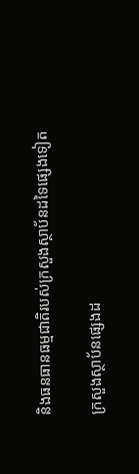និងធនធានធម្មជាតិរបស់ក្រសួងស្ថាប័នដទៃផ្សេងទៀត

ក្រសួងស្ថាប័នផ្សេងដ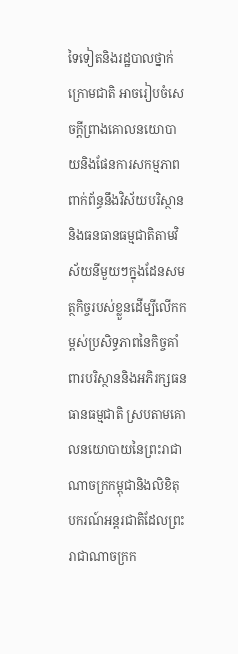ទៃទៀតនិងរដ្ឋបាលថ្នាក់ក្រោមជាតិ អាចរៀបចំសេចក្តីព្រាងគោលនយោបាយនិងផែនការសកម្មភាពពាក់ព័ន្ធនឹងវិស័យបរិស្ថាននិងធនធានធម្មជាតិតាមវិស័យនីមួយៗក្នុងដែនសមត្ថកិច្ចរបស់ខ្លួនដើម្បីលើកកម្ពស់ប្រសិទ្ធភាពនៃកិច្ចគាំពារបរិស្ថាននិងអភិរក្សធនធានធម្មជាតិ ស្របតាមគោលនយោបាយនៃព្រះរាជាណាចក្រកម្ពុជានិងលិខិតុបករណ៍អន្តរជាតិដែលព្រះរាជាណាចក្រក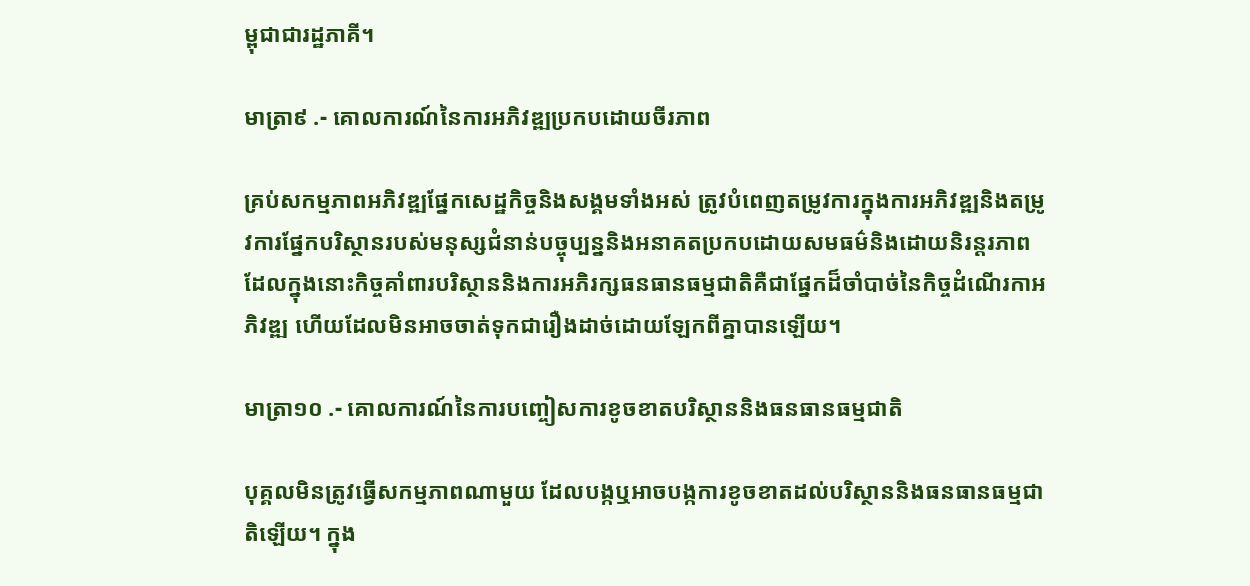ម្ពុជាជារដ្ឋភាគី។

មាត្រា៩ .- គោលការណ៍នៃការអភិវឌ្ឍប្រកបដោយចីរភាព

គ្រប់សកម្មភាពអភិវឌ្ឍផ្នែកសេដ្ឋកិច្ចនិងសង្គមទាំងអស់ ត្រូវបំពេញតម្រូវការក្នុងការអភិវឌ្ឍនិងតម្រូវការផ្នែកបរិស្ថានរបស់មនុស្សជំនាន់បច្ចុប្បន្ននិងអនាគតប្រកបដោយសមធម៌និងដោយនិរន្តរភាពដែលក្នុងនោះកិច្ចគាំពារបរិស្ថាននិងការអភិរក្សធនធានធម្មជាតិគឺជាផ្នែកដ៏ចាំបាច់នៃកិច្ចដំណើរកាអភិវឌ្ឍ ហើយដែលមិនអាចចាត់ទុកជារឿងដាច់ដោយឡែកពីគ្នាបានឡើយ។

មាត្រា១០ .- គោលការណ៍នៃការបញ្ចៀសការខូចខាតបរិស្ថាននិងធនធានធម្មជាតិ

បុគ្គលមិនត្រូវធ្វើសកម្មភាពណាមួយ ដែលបង្កឬអាចបង្កការខូចខាតដល់បរិស្ថាននិងធនធានធម្មជាតិឡើយ។ ក្នុង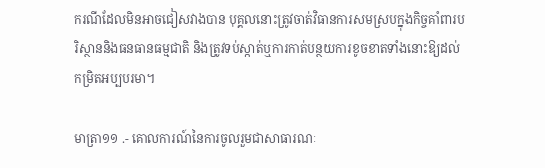ករណីដែលមិនអាចជៀសវាងបាន បុគ្គលនោះត្រូវចាត់វិធានការសមស្របក្នុងកិច្ចគាំពារបរិស្ថាននិងធនធានធម្មជាតិ និងត្រូវទប់ស្កាត់ឬការកាត់បន្ថយការខូចខាតទាំងនោះឱ្យដល់កម្រិតអប្បបរមា។

មាត្រា១១ .- គោលការណ៍នៃការចូលរួមជាសាធារណៈ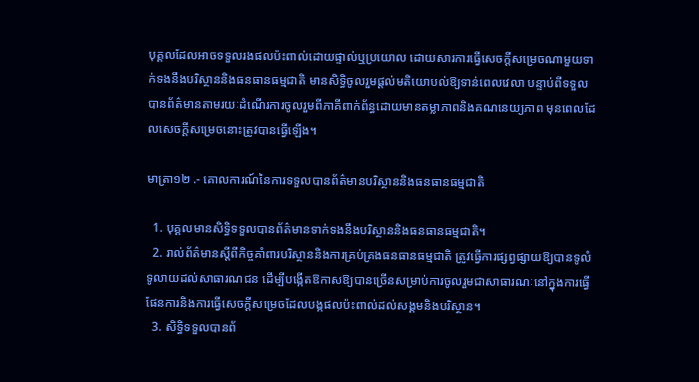បុគ្គលដែលអាចទទួលរងផលប៉ះពាល់ដោយផ្ទាល់ឬប្រយោល ដោយសារការធ្វើសេចក្តីសម្រេចណាមួយទាក់ទងនឹងបរិស្ថាននិងធនធានធម្មជាតិ មានសិទ្ធិចូលរួមផ្តល់មតិយោបល់ឱ្យទាន់ពេលវេលា បន្ទាប់ពីទទួលបានព័ត៌មានតាមរយៈដំណើរការចូលរួមពីភាគីពាក់ព័ន្ធដោយមានតម្លាភាពនិងគណនេយ្យភាព មុនពេលដែលសេចក្តីសម្រេចនោះត្រូវបានធ្វើឡើង។

មាត្រា១២ .- គោលការណ៍នៃការទទួលបានព័ត៌មានបរិស្ថាននិងធនធានធម្មជាតិ

  1. បុគ្គលមានសិទ្ធិទទួលបានព័ត៌មានទាក់ទងនឹងបរិស្ថាននិងធនធានធម្មជាតិ។
  2. រាល់ព័ត៌មានស្តីពីកិច្ចគាំពារបរិស្ថាននិងការគ្រប់គ្រងធនធានធម្មជាតិ ត្រូវធ្វើការផ្សព្វផ្សាយឱ្យបានទូលំទូលាយដល់សាធារណជន ដើម្បីបង្កើតឱកាសឱ្យបានច្រើនសម្រាប់ការចូលរួមជាសាធារណៈនៅក្នុងការធ្វើផែនការនិងការធ្វើសេចក្តីសម្រេចដែលបង្កផលប៉ះពាល់ដល់សង្គមនិងបរិស្ថាន។
  3. សិទ្ធិទទួលបានព័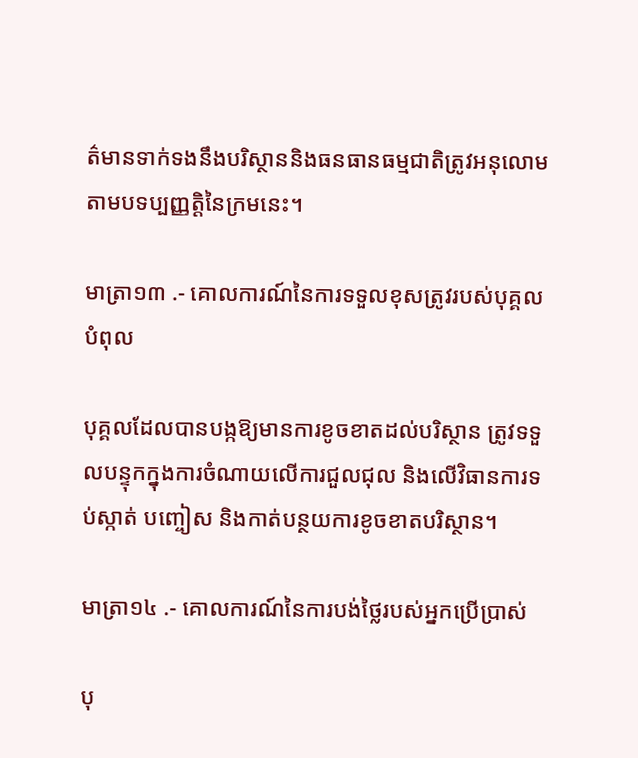ត៌មានទាក់ទងនឹងបរិស្ថាននិងធនធានធម្មជាតិត្រូវអនុលោមតាមបទប្បញ្ញត្តិនៃក្រមនេះ។

មាត្រា១៣ .- គោលការណ៍នៃការទទួលខុសត្រូវរបស់បុគ្គលបំពុល

បុគ្គលដែលបានបង្កឱ្យមានការខូចខាតដល់បរិស្ថាន ត្រូវទទួលបន្ទុកក្នុងការចំណាយលើការជួលជុល និងលើវិធានការទប់ស្កាត់ បញ្ចៀស និងកាត់បន្ថយការខូចខាតបរិស្ថាន។

មាត្រា១៤ .- គោលការណ៍នៃការបង់ថ្លៃរបស់អ្នកប្រើប្រាស់

បុ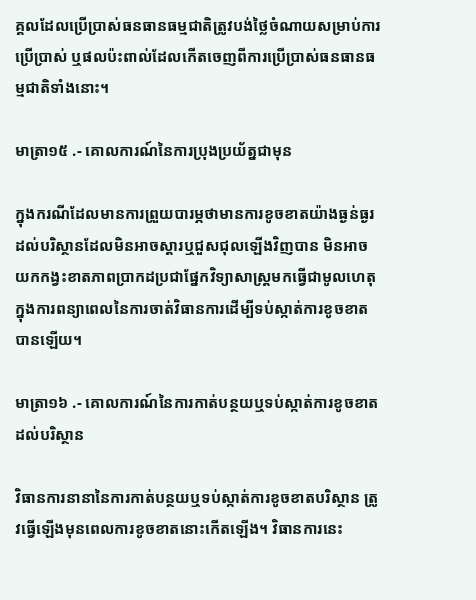គ្គលដែលប្រើប្រាស់ធនធានធម្មជាតិត្រូវបង់ថ្លៃចំណាយសម្រាប់ការប្រើប្រាស់ ឬផលប៉ះពាល់ដែលកើតចេញពីការប្រើប្រាស់ធនធានធម្មជាតិទាំងនោះ។

មាត្រា១៥ .- គោលការណ៍នៃការប្រុងប្រយ័ត្នជាមុន

ក្នុងករណីដែលមានការព្រួយបារម្ភថាមានការខូចខាតយ៉ាងធ្ងន់ធ្ងរដល់បរិស្ថានដែលមិនអាចស្តារឬជួសជុលឡើងវិញបាន មិនអាចយកកង្វះខាតភាពប្រាកដប្រជាផ្នែកវិទ្យាសាស្ត្រមកធ្វើជាមូលហេតុក្នុងការពន្យាពេលនៃការចាត់វិធានការដើម្បីទប់ស្កាត់ការខូចខាតបានឡើយ។

មាត្រា១៦ .- គោលការណ៍នៃការកាត់បន្ថយឬទប់ស្កាត់ការខូចខាតដល់បរិស្ថាន

វិធានការនានានៃការកាត់បន្ថយឬទប់ស្កាត់ការខូចខាតបរិស្ថាន ត្រូវធ្វើឡើងមុនពេលការខូចខាតនោះកើតឡើង។ វិធានការនេះ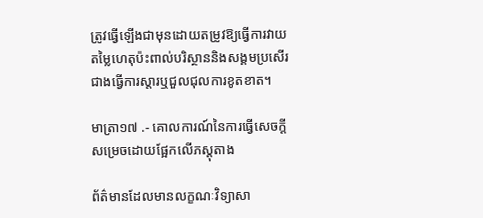ត្រូវធ្វើឡើងជាមុនដោយតម្រូវឱ្យធ្វើការវាយតម្លៃហេតុប៉ះពាល់បរិស្ថាននិងសង្គមប្រសើរជាងធ្វើការស្តារឬជួលជុលការខូតខាត។

មាត្រា១៧ .- គោលការណ៍នៃការធ្វើសេចក្តីសម្រេចដោយផ្អែកលើភស្តុតាង

ព័ត៌មានដែលមានលក្ខណៈវិទ្យាសា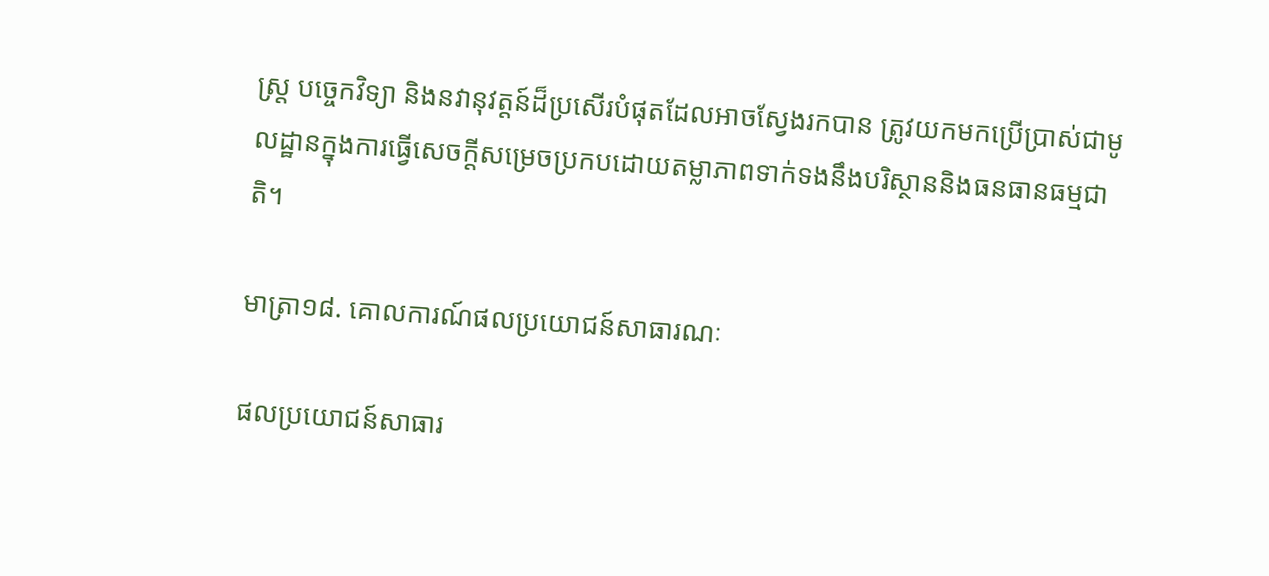ស្រ្ត បច្ចេកវិទ្យា និងនវានុវត្តន៍ដ៏ប្រសើរបំផុតដែលអាចស្វែងរកបាន ត្រូវយកមកប្រើប្រាស់ជាមូលដ្ឋានក្នុងការធ្វើសេចក្តីសម្រេចប្រកបដោយតម្លាភាពទាក់ទងនឹងបរិស្ថាននិងធនធានធម្មជាតិ។

មាត្រា១៨. គោលការណ៍ផលប្រយោជន៍សាធារណៈ

ផលប្រយោជន៍សាធារ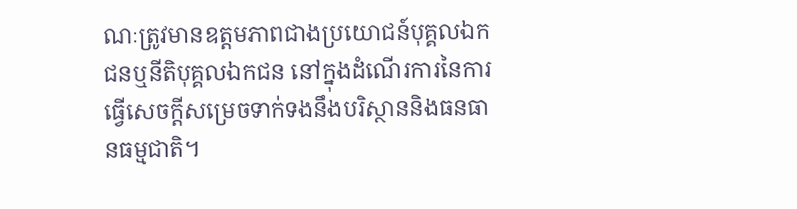ណៈត្រូវមានឧត្តមភាពជាងប្រយោជន៍បុគ្គលឯកជនឬនីតិបុគ្គលឯកជន នៅក្នុងដំណើរការនៃការធ្វើសេចក្តីសម្រេចទាក់ទងនឹងបរិស្ថាននិងធនធានធម្មជាតិ។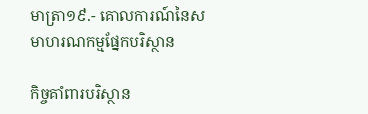មាត្រា១៩.- គោលការណ៍នៃសមាហរណកម្មផ្នែកបរិស្ថាន

កិច្ចគាំពារបរិស្ថាន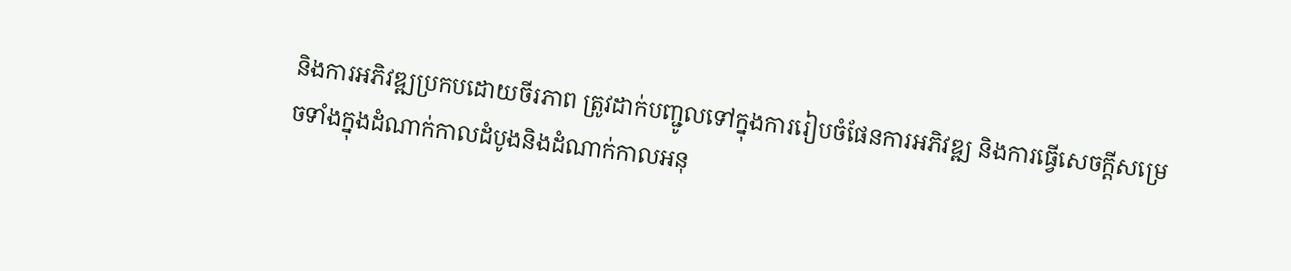និងការអភិវឌ្ឍប្រកបដោយចីរភាព ត្រូវដាក់បញ្ជូលទៅក្នុងការរៀបចំផែនការអភិវឌ្ឍ និងការធ្វើសេចក្តីសម្រេចទាំងក្នុងដំណាក់កាលដំបូងនិងដំណាក់កាលអនុ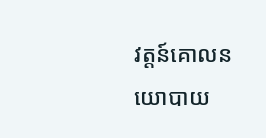វត្តន៍គោលនយោបាយ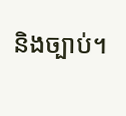និងច្បាប់។